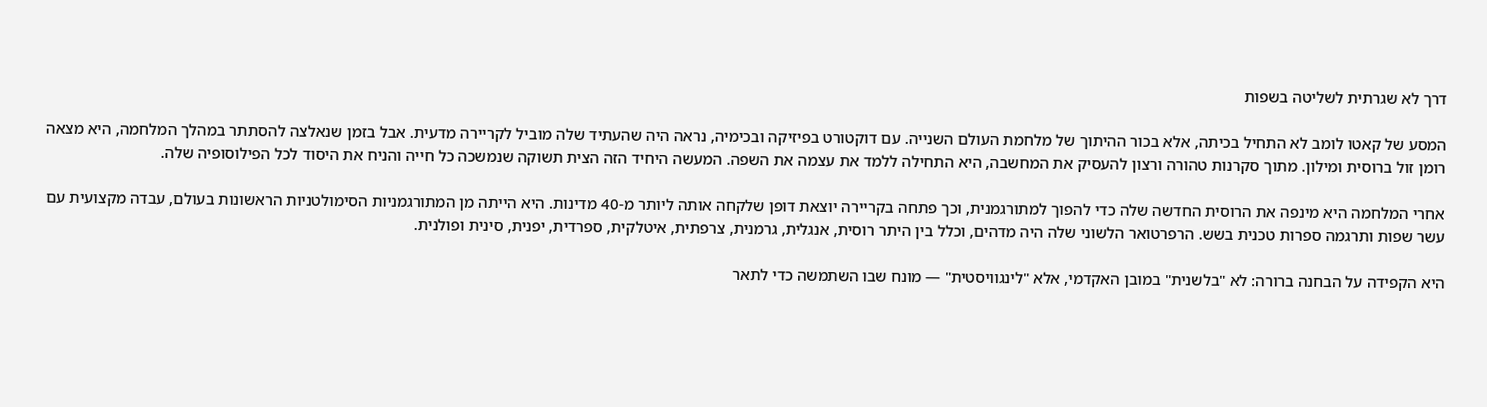דרך לא שגרתית לשליטה בשפות

המסע של קאטו לומב לא התחיל בכיתה, אלא בכור ההיתוך של מלחמת העולם השנייה. עם דוקטורט בפיזיקה ובכימיה, נראה היה שהעתיד שלה מוביל לקריירה מדעית. אבל בזמן שנאלצה להסתתר במהלך המלחמה, היא מצאה רומן זול ברוסית ומילון. מתוך סקרנות טהורה ורצון להעסיק את המחשבה, היא התחילה ללמד את עצמה את השפה. המעשה היחיד הזה הצית תשוקה שנמשכה כל חייה והניח את היסוד לכל הפילוסופיה שלה.

אחרי המלחמה היא מינפה את הרוסית החדשה שלה כדי להפוך למתורגמנית, וכך פתחה בקריירה יוצאת דופן שלקחה אותה ליותר מ-40 מדינות. היא הייתה מן המתורגמניות הסימולטניות הראשונות בעולם, עבדה מקצועית עם עשר שפות ותרגמה ספרות טכנית בשש. הרפרטואר הלשוני שלה היה מדהים, וכלל בין היתר רוסית, אנגלית, גרמנית, צרפתית, איטלקית, ספרדית, יפנית, סינית ופולנית.

היא הקפידה על הבחנה ברורה: לא "בלשנית" במובן האקדמי, אלא "לינגוויסטית" — מונח שבו השתמשה כדי לתאר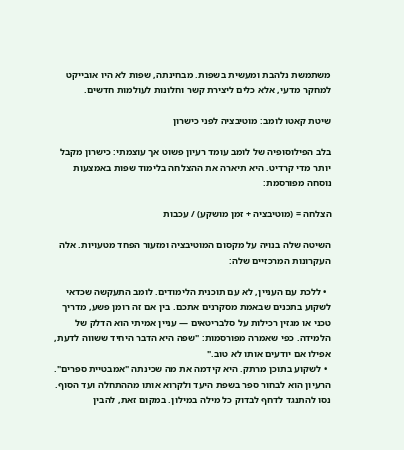משתמשת נלהבת ומעשית בשפות. מבחינתה, שפות לא היו אובייקט למחקר מדעי, אלא כלים ליצירת קשר וחלונות לעולמות חדשים.

שיטת קאטו לומב: מוטיבציה לפני כישרון

בלב הפילוסופיה של לומב עומד רעיון פשוט אך עוצמתי: כישרון מקבל יותר מדי קרדיט. היא תיארה את ההצלחה בלימוד שפות באמצעות נוסחה מפורסמת:

הצלחה = (מוטיבציה + זמן מושקע) / עכבות

השיטה שלה בנויה על מקסום המוטיבציה ומזעור הפחד מטעויות. אלה העקרונות המרכזיים שלה:

  • ללכת עם העניין, לא עם תוכנית הלימודים. לומב התעקשה שכדאי לשקוע בתכנים שבאמת מסקרנים אתכם. בין אם זה רומן פשע, מדריך טכני או מגזין רכילות על סלבריטאים — עניין אמיתי הוא הדלק של הלמידה. כפי שאמרה מפורסמות: "שפה היא הדבר היחיד ששווה לדעת, אפילו אם יודעים אותו לא טוב."
  • לשקוע בתוכן מרתק. היא קידמה את מה שכינתה "אמבטיית ספרים". הרעיון הוא לבחור ספר בשפת היעד ולקרוא אותו מההתחלה ועד הסוף. נסו להתנגד לדחף לבדוק כל מילה במילון. במקום זאת, להבין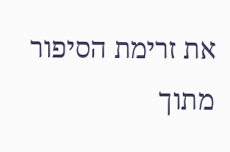את זרימת הסיפור מתוך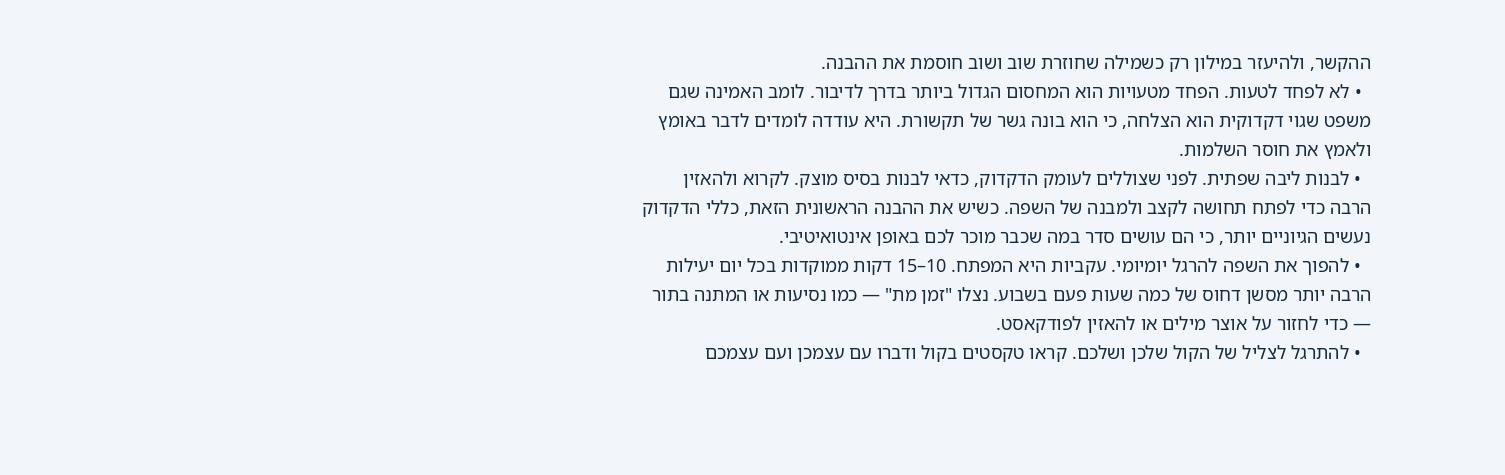ההקשר, ולהיעזר במילון רק כשמילה שחוזרת שוב ושוב חוסמת את ההבנה.
  • לא לפחד לטעות. הפחד מטעויות הוא המחסום הגדול ביותר בדרך לדיבור. לומב האמינה שגם משפט שגוי דקדוקית הוא הצלחה, כי הוא בונה גשר של תקשורת. היא עודדה לומדים לדבר באומץ ולאמץ את חוסר השלמות.
  • לבנות ליבה שפתית. לפני שצוללים לעומק הדקדוק, כדאי לבנות בסיס מוצק. לקרוא ולהאזין הרבה כדי לפתח תחושה לקצב ולמבנה של השפה. כשיש את ההבנה הראשונית הזאת, כללי הדקדוק נעשים הגיוניים יותר, כי הם עושים סדר במה שכבר מוכר לכם באופן אינטואיטיבי.
  • להפוך את השפה להרגל יומיומי. עקביות היא המפתח. 10–15 דקות ממוקדות בכל יום יעילות הרבה יותר מסשן דחוס של כמה שעות פעם בשבוע. נצלו "זמן מת" — כמו נסיעות או המתנה בתור — כדי לחזור על אוצר מילים או להאזין לפודקאסט.
  • להתרגל לצליל של הקול שלכן ושלכם. קראו טקסטים בקול ודברו עם עצמכן ועם עצמכם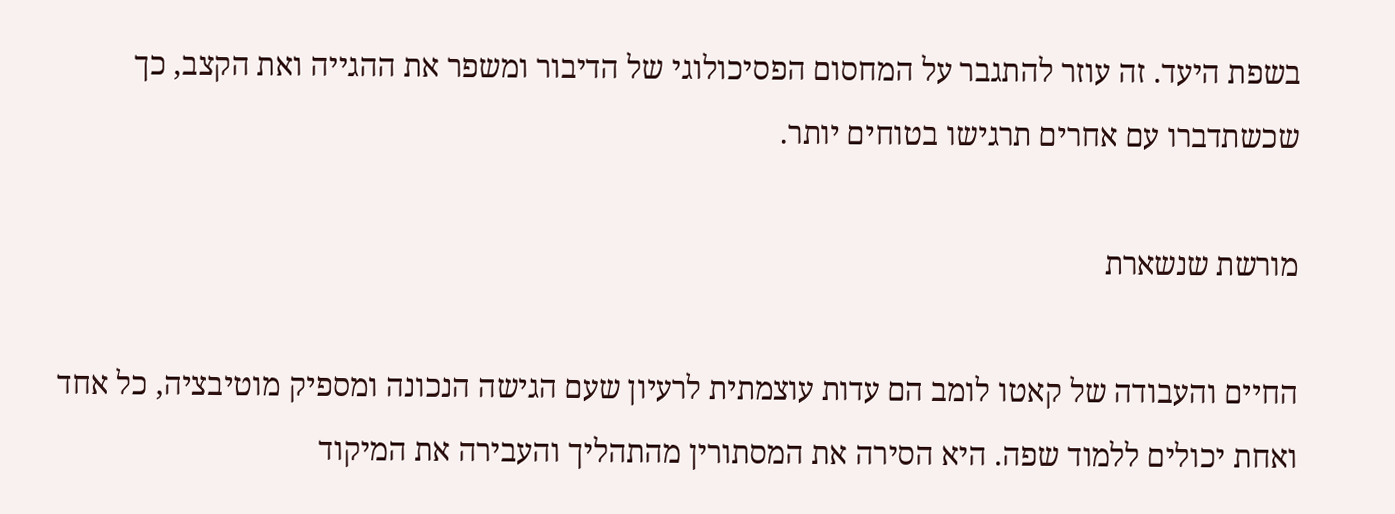בשפת היעד. זה עוזר להתגבר על המחסום הפסיכולוגי של הדיבור ומשפר את ההגייה ואת הקצב, כך שכשתדברו עם אחרים תרגישו בטוחים יותר.

מורשת שנשארת

החיים והעבודה של קאטו לומב הם עדות עוצמתית לרעיון שעם הגישה הנכונה ומספיק מוטיבציה, כל אחד ואחת יכולים ללמוד שפה. היא הסירה את המסתורין מהתהליך והעבירה את המיקוד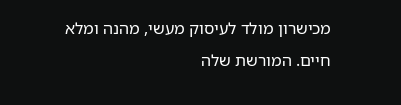מכישרון מולד לעיסוק מעשי, מהנה ומלא חיים. המורשת שלה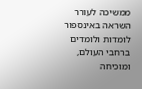ממשיכה לעורר השראה באינספור לומדות ולומדים ברחבי העולם, ומוכיחה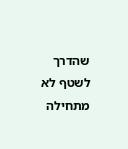שהדרך לשטף לא מתחילה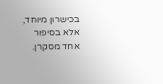בכישרון מיוחד, אלא בסיפור אחד מסקרן.